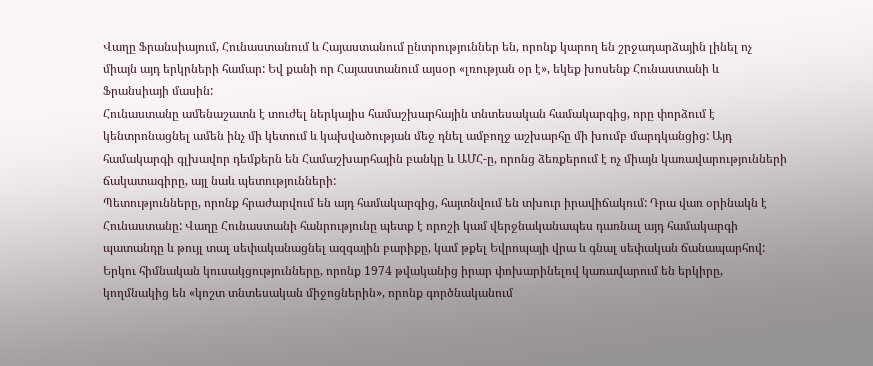Վաղը Ֆրանսիայում, Հունաստանում և Հայաստանում ընտրություններ են, որոնք կարող են շրջադարձային լինել ոչ միայն այդ երկրների համար: Եվ քանի որ Հայաստանում այսօր «լռության օր է», եկեք խոսենք Հունաստանի և Ֆրանսիայի մասին:
Հունաստանը ամենաշատն է տուժել ներկայիս համաշխարհային տնտեսական համակարգից, որը փորձում է կենտրոնացնել ամեն ինչ մի կետում և կախվածության մեջ դնել ամբողջ աշխարհը մի խումբ մարդկանցից: Այդ համակարգի գլխավոր դեմքերն են Համաշխարհային բանկը և ԱՄՀ-ը, որոնց ձեռքերում է ոչ միայն կառավարությունների ճակատագիրը, այլ նաև պետությունների:
Պետությունները, որոնք հրաժարվում են այդ համակարգից, հայտնվում են տխուր իրավիճակում: Դրա վառ օրինակն է Հունաստանը: Վաղը Հունաստանի հանրությունը պետք է որոշի կամ վերջնականապես դառնալ այդ համակարգի պատանդը և թույլ տալ սեփականացնել ազգային բարիքը, կամ թքել Եվրոպայի վրա և գնալ սեփական ճանապարհով:
Երկու հիմնական կուսակցությունները, որոնք 1974 թվականից իրար փոխարինելով կառավարում են երկիրը, կողմնակից են «կոշտ տնտեսական միջոցներին», որոնք գործնականում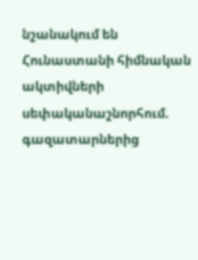նշանակում են Հունաստանի հիմնական ակտիվների սեփականաշնորհում. գազատարներից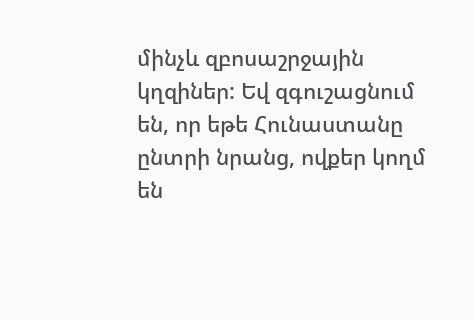մինչև զբոսաշրջային կղզիներ: Եվ զգուշացնում են, որ եթե Հունաստանը ընտրի նրանց, ովքեր կողմ են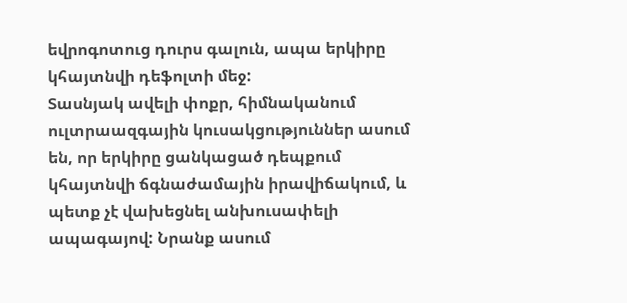եվրոգոտուց դուրս գալուն, ապա երկիրը կհայտնվի դեֆոլտի մեջ:
Տասնյակ ավելի փոքր, հիմնականում ուլտրաազգային կուսակցություններ ասում են, որ երկիրը ցանկացած դեպքում կհայտնվի ճգնաժամային իրավիճակում, և պետք չէ վախեցնել անխուսափելի ապագայով: Նրանք ասում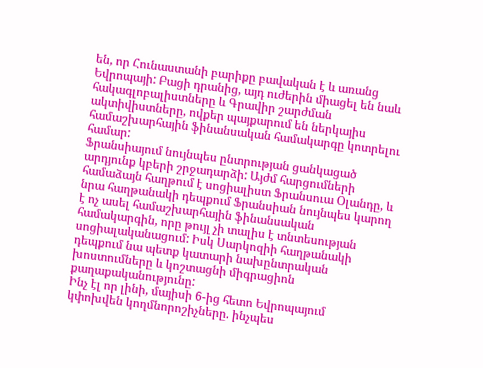են, որ Հունաստանի բարիքը բավական է և առանց Եվրոպայի: Բացի դրանից, այդ ուժերին միացել են նաև հակագլոբալիստները և Գրավիր շարժման ակտիվիստները, ովքեր պայքարում են ներկայիս համաշխարհային ֆինանսական համակարգը կոտրելու համար:
Ֆրանսիայում նույնպես ընտրության ցանկացած արդյունք կբերի շրջադարձի: Այժմ հարցումների համաձայն հաղթում է սոցիալիստ Ֆրանսուա Օլանդը, և նրա հաղթանակի դեպքում Ֆրանսիան նույնպես կարող է ոչ ասել համաշխարհային ֆինանսական համակարգին, որը թույլ չի տալիս է տնտեսության սոցիալականացում: Իսկ Սարկոզիի հաղթանակի դեպքում նա պետք կատարի նախընտրական խոստումները և կոշտացնի միգրացիոն քաղաքականությունը:
Ինչ էլ որ լինի, մայիսի 6-ից հետո Եվրոպայում կփոխվեն կողմնորոշիչները. ինչպես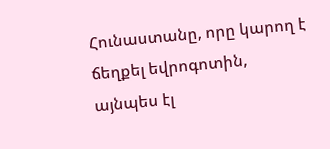Հունաստանը, որը կարող է ճեղքել եվրոգոտին, այնպես էլ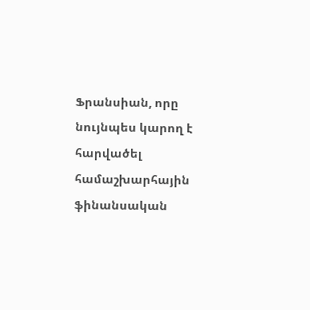Ֆրանսիան, որը նույնպես կարող է հարվածել համաշխարհային ֆինանսական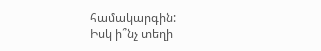համակարգին:
Իսկ ի՞նչ տեղի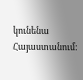կունենա Հայաստանում: